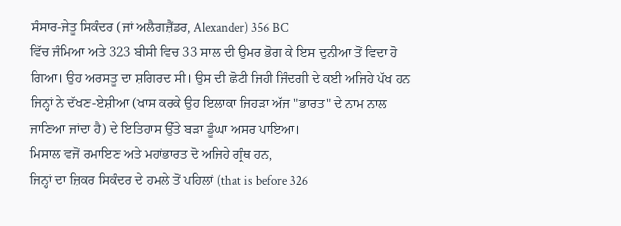ਸੰਸਾਰ-ਜੇਤੂ ਸਿਕੰਦਰ (ਜਾਂ ਅਲੈਗਜ਼ੈਂਡਰ, Alexander) 356 BC
ਵਿੱਚ ਜੰਮਿਆ ਅਤੇ 323 ਬੀਸੀ ਵਿਚ 33 ਸਾਲ ਦੀ ਉਮਰ ਭੋਗ ਕੇ ਇਸ ਦੁਨੀਆ ਤੋਂ ਵਿਦਾ ਹੋ
ਗਿਆ। ਉਹ ਅਰਸਤੂ ਦਾ ਸ਼ਗਿਰਦ ਸੀ। ਉਸ ਦੀ ਛੋਟੀ ਜਿਹੀ ਜਿੰਦਗੀ ਦੇ ਕਈ ਅਜਿਹੇ ਪੱਖ ਹਨ
ਜਿਨ੍ਹਾਂ ਨੇ ਦੱਖਣ-ਏਸ਼ੀਆ (ਖਾਸ ਕਰਕੇ ਉਹ ਇਲਾਕਾ ਜਿਹੜਾ ਅੱਜ "ਭਾਰਤ" ਦੇ ਨਾਮ ਨਾਲ
ਜਾਣਿਆ ਜਾਂਦਾ ਹੈ) ਦੇ ਇਤਿਹਾਸ ਉੱਤੇ ਬੜਾ ਡੂੰਘਾ ਅਸਰ ਪਾਇਆ।
ਮਿਸਾਲ ਵਜੋਂ ਰਮਾਇਣ ਅਤੇ ਮਹਾਂਭਾਰਤ ਦੋ ਅਜਿਹੇ ਗ੍ਰੰਥ ਹਨ,
ਜਿਨ੍ਹਾਂ ਦਾ ਜ਼ਿਕਰ ਸਿਕੰਦਰ ਦੇ ਹਮਲੇ ਤੋਂ ਪਹਿਲਾਂ (that is before 326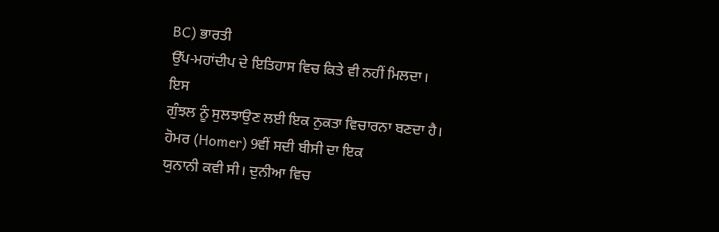BC) ਭਾਰਤੀ
ਉੱਪ-ਮਹਾਂਦੀਪ ਦੇ ਇਤਿਹਾਸ ਵਿਚ ਕਿਤੇ ਵੀ ਨਹੀਂ ਮਿਲਦਾ।
ਇਸ
ਗੁੰਝਲ ਨੂੰ ਸੁਲਝਾਉਣ ਲਈ ਇਕ ਨੁਕਤਾ ਵਿਚਾਰਨਾ ਬਣਦਾ ਹੈ।
ਹੋਮਰ (Homer) 9ਵੀਂ ਸਦੀ ਬੀਸੀ ਦਾ ਇਕ
ਯੁਨਾਨੀ ਕਵੀ ਸੀ। ਦੁਨੀਆ ਵਿਚ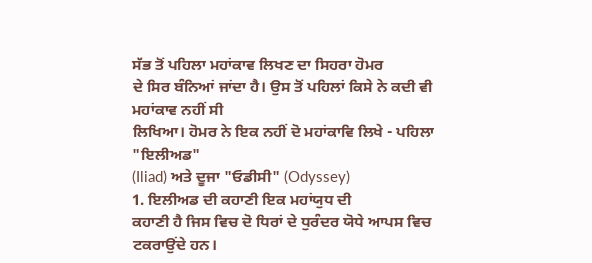ਸੱਭ ਤੋਂ ਪਹਿਲਾ ਮਹਾਂਕਾਵ ਲਿਖਣ ਦਾ ਸਿਹਰਾ ਹੋਮਰ
ਦੇ ਸਿਰ ਬੰਨਿਆਂ ਜਾਂਦਾ ਹੈ। ਉਸ ਤੋਂ ਪਹਿਲਾਂ ਕਿਸੇ ਨੇ ਕਦੀ ਵੀ ਮਹਾਂਕਾਵ ਨਹੀਂ ਸੀ
ਲਿਖਿਆ। ਹੋਮਰ ਨੇ ਇਕ ਨਹੀਂ ਦੋ ਮਹਾਂਕਾਵਿ ਲਿਖੇ - ਪਹਿਲਾ "ਇਲੀਅਡ"
(Iliad) ਅਤੇ ਦੂਜਾ "ਓਡੀਸੀ" (Odyssey)
1. ਇਲੀਅਡ ਦੀ ਕਹਾਣੀ ਇਕ ਮਹਾਂਯੁਧ ਦੀ
ਕਹਾਣੀ ਹੈ ਜਿਸ ਵਿਚ ਦੋ ਧਿਰਾਂ ਦੇ ਧੁਰੰਦਰ ਯੋਧੇ ਆਪਸ ਵਿਚ ਟਕਰਾਉਂਦੇ ਹਨ।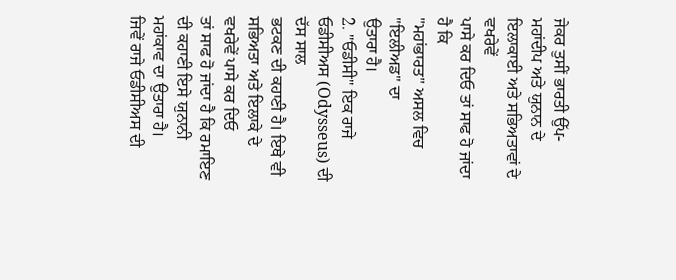ਜੇਕਰ ਤੁਸੀਂ ਭਾਰਤੀ ਉੱਪ-ਮਹਾਂਦੀਪ ਅਤੇ ਯੁਨਾਨ ਦੇ ਇਲਾਕਾਈ ਅਤੇ ਸਭਿਅਤਾਵਾਂ ਦੇ ਵਖਰੇਵੇਂ
ਪਾਸੇ ਕਰ ਦਿਓ ਤਾਂ ਸਾਫ ਹੋ ਜਾਂਦਾ ਹੈ ਕਿ
"ਮਹਾਂਭਾਰਤ" ਅਸਲ ਵਿਚ "ਇਲੀਅਡ" ਦਾ
ਉਤਾਰਾ ਹੈ।
2. "ਓਡੀਸੀ" ਇਕ ਰਾਜੇ ਓਡੀਸੀਅਸ (Odysseus) ਦੀ ਦੱਸ ਸਾਲ
ਭਟਕਣ ਦੀ ਕਹਾਣੀ ਹੈ। ਇਥੇ ਵੀ ਸਭਿਅਤਾ ਅਤੇ ਇਲਾਕੇ ਦੇ ਵਖਰੇਵੇਂ ਪਾਸੇ ਕਰ ਦਿਓ
ਤਾਂ ਸਾਫ ਹੋ ਜਾਂਦਾ ਹੈ ਕਿ ਰਮਾਇਣ ਦੀ ਕਹਾਣੀ ਇਸੇ ਯੁਨਾਨੀ ਮਹਾਂਕਾਵ ਦਾ ਉਤਾਰਾ ਹੈ।
ਜਿਵੇਂ ਰਾਜੇ ਓਡੀਸੀਅਸ ਦੀ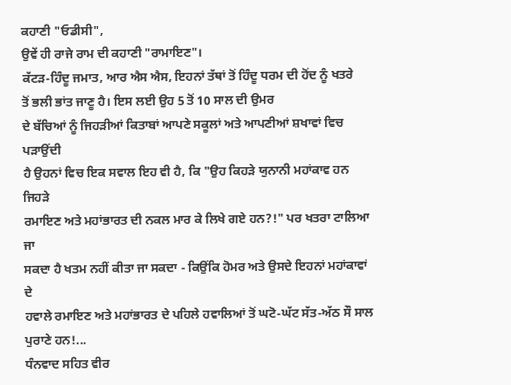ਕਹਾਣੀ "ਓਡੀਸੀ",
ਉਵੇਂ ਹੀ ਰਾਜੇ ਰਾਮ ਦੀ ਕਹਾਣੀ "ਰਾਮਾਇਣ"।
ਕੱਟੜ-ਹਿੰਦੂ ਜਮਾਤ, ਆਰ ਐਸ ਐਸ, ਇਹਨਾਂ ਤੱਥਾਂ ਤੋਂ ਹਿੰਦੂ ਧਰਮ ਦੀ ਹੋਂਦ ਨੂੰ ਖਤਰੇ
ਤੋਂ ਭਲੀ ਭਾਂਤ ਜਾਣੂ ਹੈ। ਇਸ ਲਈ ਉਹ 5 ਤੋਂ 10 ਸਾਲ ਦੀ ਉਮਰ
ਦੇ ਬੱਚਿਆਂ ਨੂੰ ਜਿਹੜੀਆਂ ਕਿਤਾਬਾਂ ਆਪਣੇ ਸਕੂਲਾਂ ਅਤੇ ਆਪਣੀਆਂ ਸ਼ਖਾਵਾਂ ਵਿਚ ਪੜਾਉਂਦੀ
ਹੈ ਉਹਨਾਂ ਵਿਚ ਇਕ ਸਵਾਲ ਇਹ ਵੀ ਹੈ, ਕਿ "ਉਹ ਕਿਹੜੇ ਯੁਨਾਨੀ ਮਹਾਂਕਾਵ ਹਨ ਜਿਹੜੇ
ਰਮਾਇਣ ਅਤੇ ਮਹਾਂਭਾਰਤ ਦੀ ਨਕਲ ਮਾਰ ਕੇ ਲਿਖੇ ਗਏ ਹਨ?!" ਪਰ ਖਤਰਾ ਟਾਲਿਆ ਜਾ
ਸਕਦਾ ਹੈ ਖਤਮ ਨਹੀਂ ਕੀਤਾ ਜਾ ਸਕਦਾ - ਕਿਉਂਕਿ ਹੋਮਰ ਅਤੇ ਉਸਦੇ ਇਹਨਾਂ ਮਹਾਂਕਾਵਾਂ ਦੇ
ਹਵਾਲੇ ਰਮਾਇਣ ਅਤੇ ਮਹਾਂਭਾਰਤ ਦੇ ਪਹਿਲੇ ਹਵਾਲਿਆਂ ਤੋਂ ਘਟੋ-ਘੱਟ ਸੱਤ-ਅੱਠ ਸੌ ਸਾਲ
ਪੁਰਾਣੇ ਹਨ!...
ਧੰਨਵਾਦ ਸਹਿਤ ਵੀਰ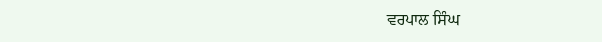ਵਰਪਾਲ ਸਿੰਘ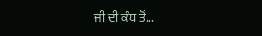ਜੀ ਦੀ ਕੰਧ ਤੋਂ...